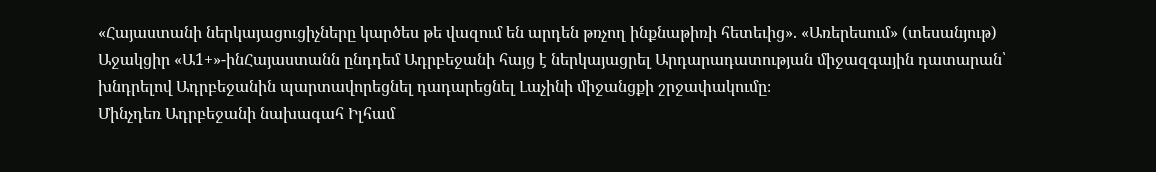«Հայաստանի ներկայացուցիչները կարծես թե վազում են արդեն թռչող ինքնաթիռի հետեւից». «Առերեսում» (տեսանյութ)
Աջակցիր «Ա1+»-ինՀայաստանն ընդդեմ Ադրբեջանի հայց է ներկայացրել Արդարադատության միջազգային դատարան՝ խնդրելով Ադրբեջանին պարտավորեցնել դադարեցնել Լաչինի միջանցքի շրջափակումը։
Մինչդեռ Ադրբեջանի նախագահ Իլհամ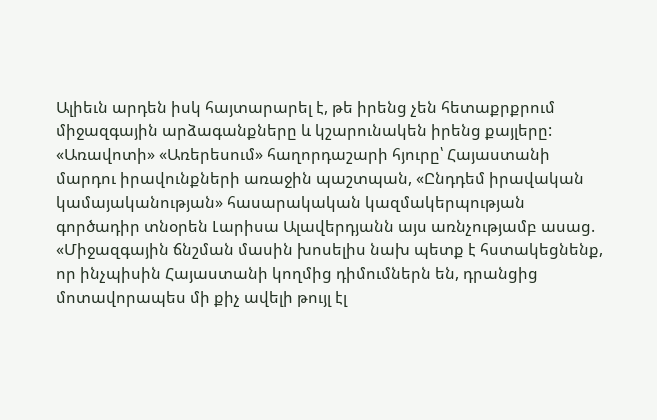Ալիեւն արդեն իսկ հայտարարել է, թե իրենց չեն հետաքրքրում միջազգային արձագանքները և կշարունակեն իրենց քայլերը: «Առավոտի» «Առերեսում» հաղորդաշարի հյուրը՝ Հայաստանի մարդու իրավունքների առաջին պաշտպան, «Ընդդեմ իրավական կամայականության» հասարակական կազմակերպության գործադիր տնօրեն Լարիսա Ալավերդյանն այս առնչությամբ ասաց. «Միջազգային ճնշման մասին խոսելիս նախ պետք է հստակեցնենք, որ ինչպիսին Հայաստանի կողմից դիմումներն են, դրանցից մոտավորապես մի քիչ ավելի թույլ էլ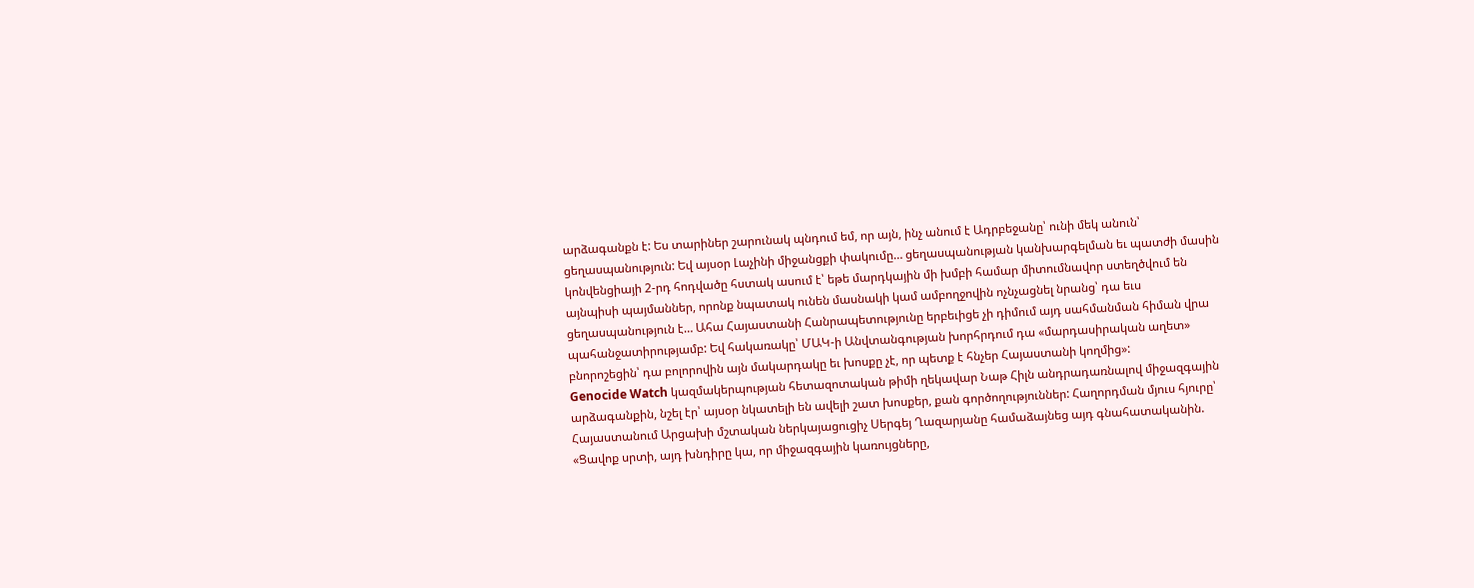արձագանքն է: Ես տարիներ շարունակ պնդում եմ, որ այն, ինչ անում է Ադրբեջանը՝ ունի մեկ անուն՝ ցեղասպանություն: Եվ այսօր Լաչինի միջանցքի փակումը… ցեղասպանության կանխարգելման եւ պատժի մասին կոնվենցիայի 2-րդ հոդվածը հստակ ասում է՝ եթե մարդկային մի խմբի համար միտումնավոր ստեղծվում են այնպիսի պայմաններ, որոնք նպատակ ունեն մասնակի կամ ամբողջովին ոչնչացնել նրանց՝ դա եւս ցեղասպանություն է… Ահա Հայաստանի Հանրապետությունը երբեւիցե չի դիմում այդ սահմանման հիման վրա պահանջատիրությամբ: Եվ հակառակը՝ ՄԱԿ-ի Անվտանգության խորհրդում դա «մարդասիրական աղետ» բնորոշեցին՝ դա բոլորովին այն մակարդակը եւ խոսքը չէ, որ պետք է հնչեր Հայաստանի կողմից»:
Genocide Watch կազմակերպության հետազոտական թիմի ղեկավար Նաթ Հիլն անդրադառնալով միջազգային արձագանքին, նշել էր՝ այսօր նկատելի են ավելի շատ խոսքեր, քան գործողություններ: Հաղորդման մյուս հյուրը՝ Հայաստանում Արցախի մշտական ներկայացուցիչ Սերգեյ Ղազարյանը համաձայնեց այդ գնահատականին. «Ցավոք սրտի, այդ խնդիրը կա, որ միջազգային կառույցները,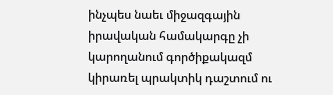ինչպես նաեւ միջազգային իրավական համակարգը չի կարողանում գործիքակազմ կիրառել պրակտիկ դաշտում ու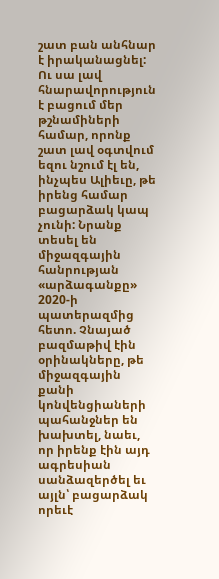շատ բան անհնար է իրականացնել: Ու սա լավ հնարավորություն է բացում մեր թշնամիների համար, որոնք շատ լավ օգտվում եզու նշում էլ են, ինչպես Ալիեւը, թե իրենց համար բացարձակ կապ չունի: Նրանք տեսել են միջազգային հանրության «արձագանքը» 2020-ի պատերազմից հետո. Չնայած բազմաթիվ էին օրինակները, թե միջազգային քանի կոնվենցիաների պահանջներ են խախտել, նաեւ, որ իրենք էին այդ ագրեսիան սանձազերծել եւ այլն՝ բացարձակ որեւէ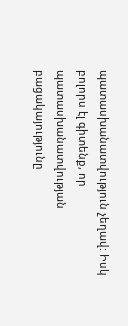պատասխանատվություն չեղավ: Իսկ բոլորս էլ գիտենք, որ պատասխանատվության բացակայությունը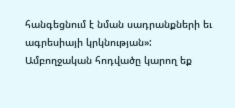հանգեցնում է նման սադրանքների եւ ագրեսիայի կրկնության»:
Ամբողջական հոդվածը կարող եք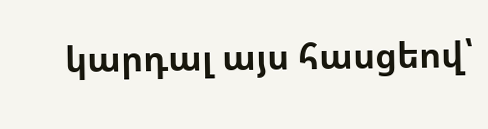կարդալ այս հասցեով՝